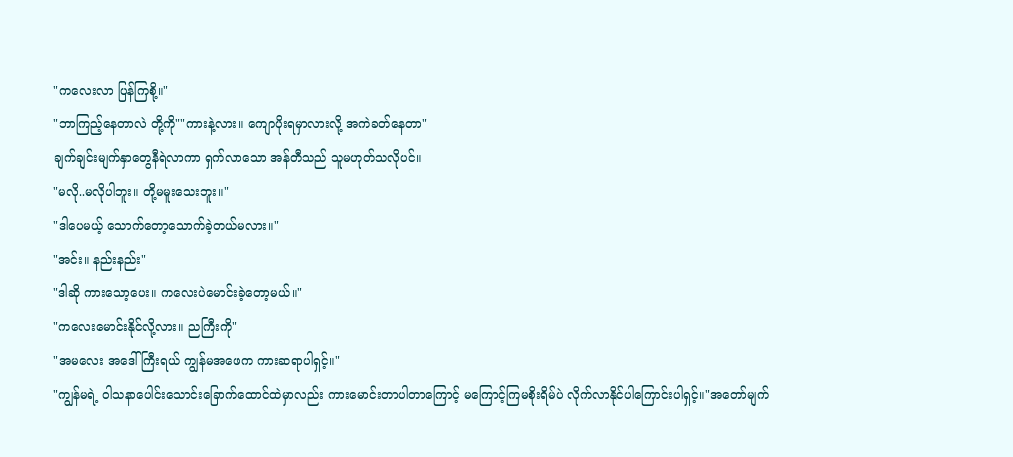"ကလေးလာ ပြန်ကြစို့။"
"ဘာကြည့်နေတာလဲ တို့ကို""ကားနဲ့လား။ ကျောပိုးရမှာလားလို့ အကဲခတ်နေတာ"
ချက်ချင်းမျက်နှာတွေနီရဲလာကာ ရှက်လာသော အန်တီသည် သူမဟုတ်သလိုပင်။
"မလို..မလိုပါဘူး။ တို့မမူးသေးဘူး။"
"ဒါပေမယ့် သောက်တော့သောက်ခဲ့တယ်မလား။"
"အင်း။ နည်းနည်း"
"ဒါဆို ကားသော့ပေး။ ကလေးပဲမောင်းခဲ့တော့မယ်။"
"ကလေးမောင်းနိုင်လို့လား။ ညကြီးကို"
"အမလေး အဒေါ်ကြီးရယ် ကျွန်မအဖေက ကားဆရာပါရှင့်။"
"ကျွန်မရဲ့ ဝါသနာပေါင်းသောင်းခြောက်ထောင်ထဲမှာလည်း ကားမောင်းတာပါတာကြောင့် မကြောင့်ကြမစိုးရိမ်ပဲ လိုက်လာနိုင်ပါကြောင်းပါရှင့်။"အတော်မျက်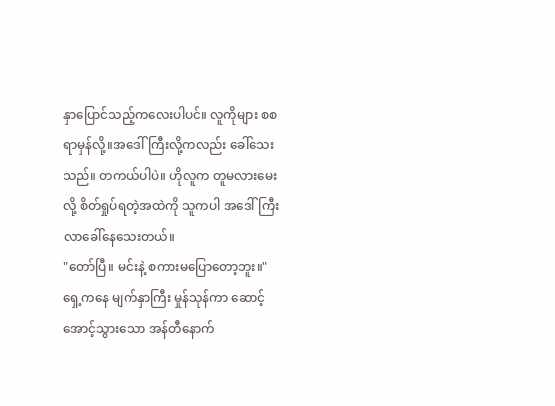နှာပြောင်သည့်ကလေးပါပင်။ လူကိုများ စစရာမှန်လို့။အဒေါ်ကြီးလို့ကလည်း ခေါ်သေးသည်။ တကယ်ပါပဲ။ ဟိုလူက တူမလားမေးလို့ စိတ်ရှုပ်ရတဲ့အထဲကို သူကပါ အဒေါ်ကြီးလာခေါ်နေသေးတယ်။
"တော်ပြီ။ မင်းနဲ့ စကားမပြောတော့ဘူး။"
ရှေ့ကနေ မျက်နှာကြီး မှုန်သုန်ကာ ဆောင့်အောင့်သွားသော အန်တီနောက်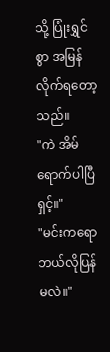သို့ ပြုံးရွှင်စွာ အမြန်လိုက်ရတော့သည်။
"ကဲ အိမ်ရောက်ပါပြီရှင့်။"
"မင်းကရော ဘယ်လိုပြန်မလဲ။"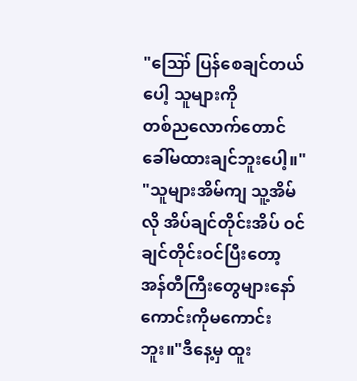"ဪ ပြန်စေချင်တယ်ပေါ့ သူများကို
တစ်ညလောက်တောင် ခေါ်မထားချင်ဘူးပေါ့။"
"သူများအိမ်ကျ သူ့အိမ်လို အိပ်ချင်တိုင်းအိပ် ဝင်ချင်တိုင်းဝင်ပြီးတော့ အန်တီကြီးတွေများနော် ကောင်းကိုမကောင်းဘူး။"ဒီနေ့မှ ထူး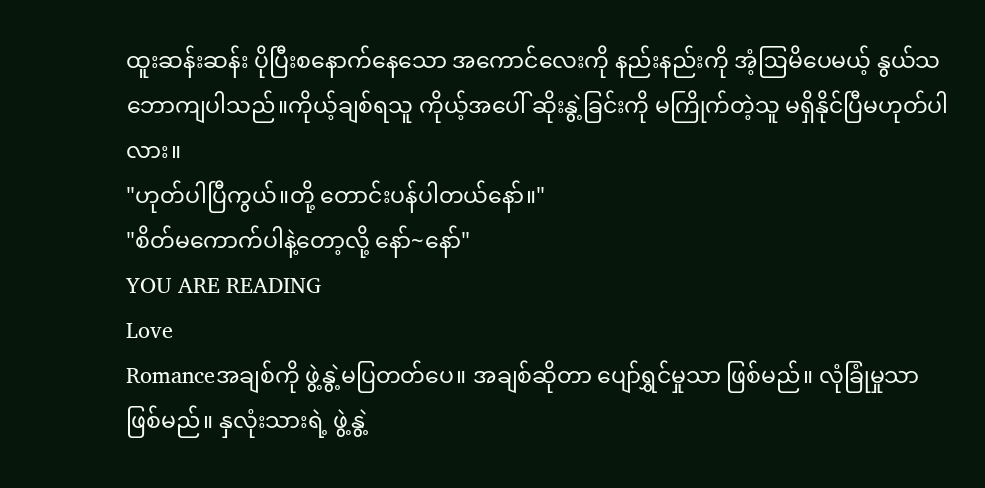ထူးဆန်းဆန်း ပိုပြီးစနောက်နေသော အကောင်လေးကို နည်းနည်းကို အံ့ဩမိပေမယ့် နွယ်သဘောကျပါသည်။ကိုယ့်ချစ်ရသူ ကိုယ့်အပေါ် ဆိုးနွဲ့ခြင်းကို မကြိုက်တဲ့သူ မရှိနိုင်ပြီမဟုတ်ပါလား။
"ဟုတ်ပါပြီကွယ်။တို့ တောင်းပန်ပါတယ်နော်။"
"စိတ်မကောက်ပါနဲ့တော့လို့ နော်~နော်"
YOU ARE READING
Love
Romanceအချစ်ကို ဖွဲ့နွဲ့မပြတတ်ပေ။ အချစ်ဆိုတာ ပျော်ရွှင်မှုသာ ဖြစ်မည်။ လုံခြုံမှုသာ ဖြစ်မည်။ နှလုံးသားရဲ့ ဖွဲ့နွဲ့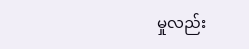မှုလည်း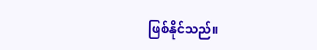ဖြစ်နိုင်သည်။